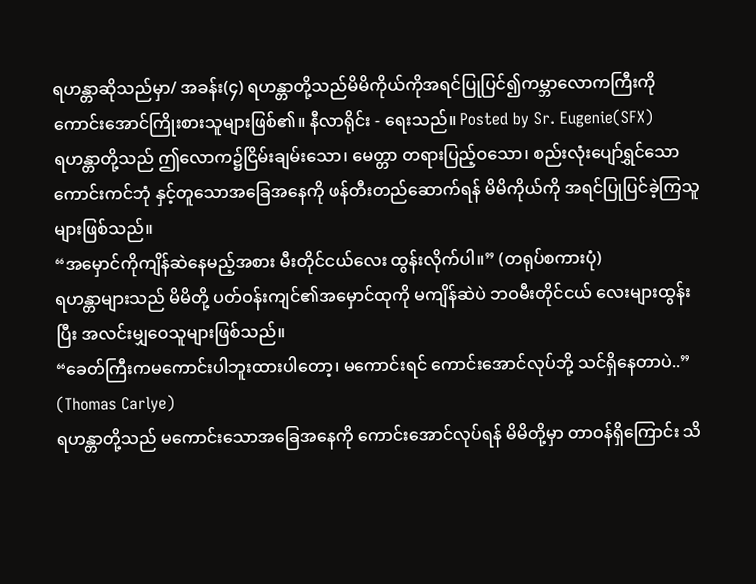ရဟန္တာဆိုသည်မှာ/ အခန်း(၄) ရဟန္တာတို့သည်မိမိကိုယ်ကိုအရင်ပြုပြင်၍ကမ္ဘာလောကကြီးကိုကောင်းအောင်ကြိုးစားသူများဖြစ်၏။ နီလာရိုင်း - ရေးသည်။ Posted by Sr. Eugenie(SFX)
ရဟန္တာတို့သည် ဤလောက၌ငြိမ်းချမ်းသော၊ မေတ္တာ တရားပြည့်ဝသော၊ စည်းလုံးပျော်ရွှင်သော ကောင်းကင်ဘုံ နှင့်တူသောအခြေအနေကို ဖန်တီးတည်ဆောက်ရန် မိမိကိုယ်ကို အရင်ပြုပြင်ခဲ့ကြသူများဖြစ်သည်။
“အမှောင်ကိုကျိန်ဆဲနေမည့်အစား မီးတိုင်ငယ်လေး ထွန်းလိုက်ပါ။” (တရုပ်စကားပုံ)
ရဟန္တာများသည် မိမိတို့ ပတ်ဝန်းကျင်၏အမှောင်ထုကို မကျိန်ဆဲပဲ ဘဝမီးတိုင်ငယ် လေးများထွန်းပြီး အလင်းမျှဝေသူများဖြစ်သည်။
“ခေတ်ကြီးကမကောင်းပါဘူးထားပါတော့၊ မကောင်းရင် ကောင်းအောင်လုပ်ဘို့ သင်ရှိနေတာပဲ..” (Thomas Carlye)
ရဟန္တာတို့သည် မကောင်းသောအခြေအနေကို ကောင်းအောင်လုပ်ရန် မိမိတို့မှာ တာဝန်ရှိကြောင်း သိ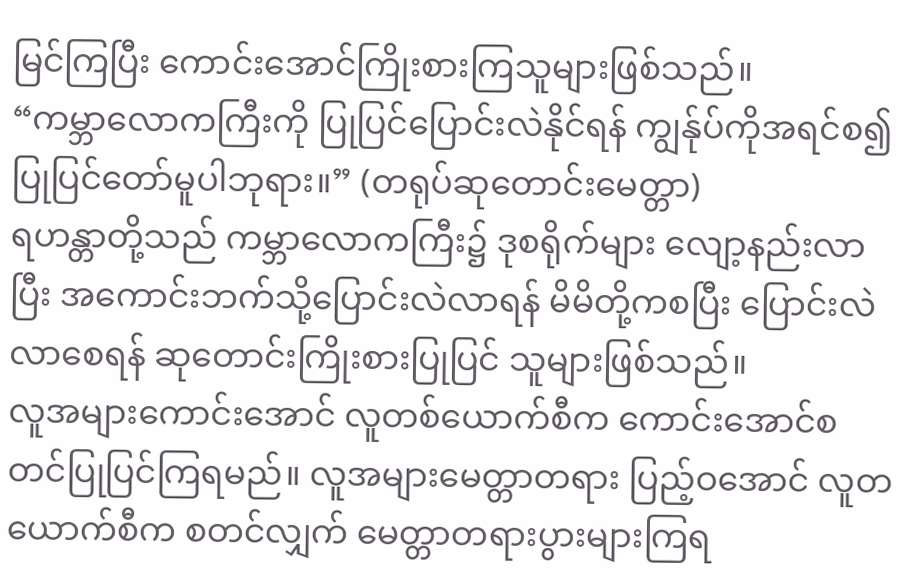မြင်ကြပြီး ကောင်းအောင်ကြိုးစားကြသူများဖြစ်သည်။
“ကမ္ဘာလောကကြီးကို ပြုပြင်ပြောင်းလဲနိုင်ရန် ကျွန်ုပ်ကိုအရင်စ၍ ပြုပြင်တော်မူပါဘုရား။” (တရုပ်ဆုတောင်းမေတ္တာ)
ရဟန္တာတို့သည် ကမ္ဘာလောကကြီး၌ ဒုစရိုက်များ လျော့နည်းလာပြီး အကောင်းဘက်သို့ပြောင်းလဲလာရန် မိမိတို့ကစပြီး ပြောင်းလဲလာစေရန် ဆုတောင်းကြိုးစားပြုပြင် သူများဖြစ်သည်။
လူအများကောင်းအောင် လူတစ်ယောက်စီက ကောင်းအောင်စတင်ပြုပြင်ကြရမည်။ လူအများမေတ္တာတရား ပြည့်ဝအောင် လူတယောက်စီက စတင်လျှက် မေတ္တာတရားပွားများကြရ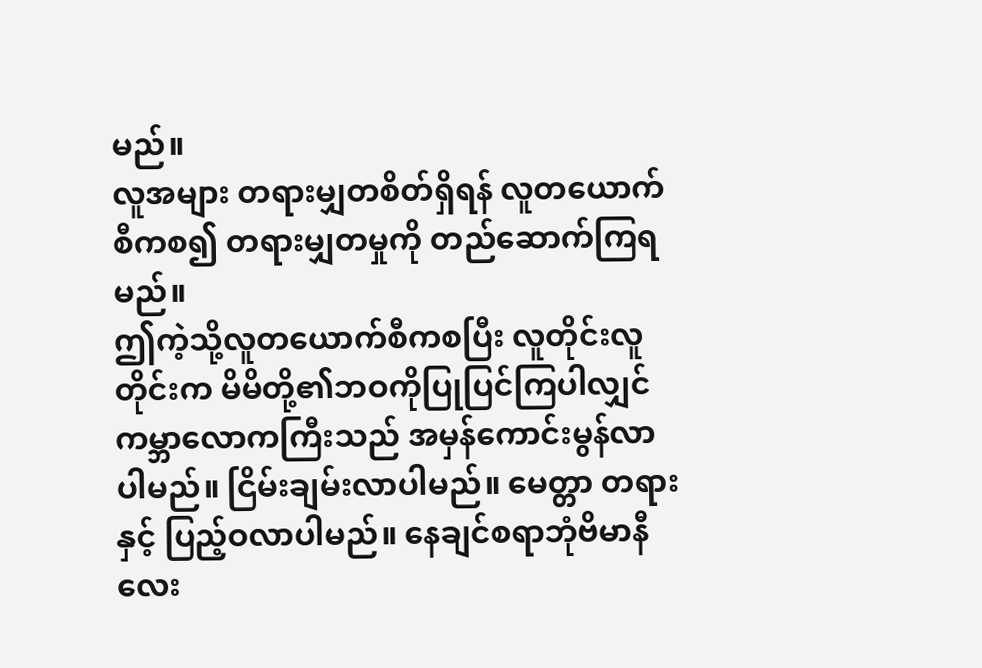မည်။
လူအများ တရားမျှတစိတ်ရှိရန် လူတယောက်စီကစ၍ တရားမျှတမှုကို တည်ဆောက်ကြရမည်။
ဤကဲ့သို့လူတယောက်စီကစပြီး လူတိုင်းလူတိုင်းက မိမိတို့၏ဘဝကိုပြုပြင်ကြပါလျှင် ကမ္ဘာလောကကြီးသည် အမှန်ကောင်းမွန်လာပါမည်။ ငြိမ်းချမ်းလာပါမည်။ မေတ္တာ တရားနှင့် ပြည့်ဝလာပါမည်။ နေချင်စရာဘုံဗိမာနီလေး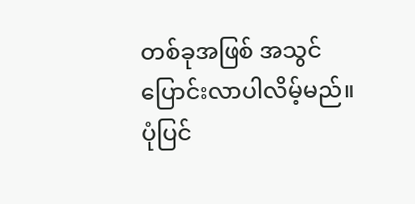တစ်ခုအဖြစ် အသွင်ပြောင်းလာပါလိမ့်မည်။
ပုံပြင်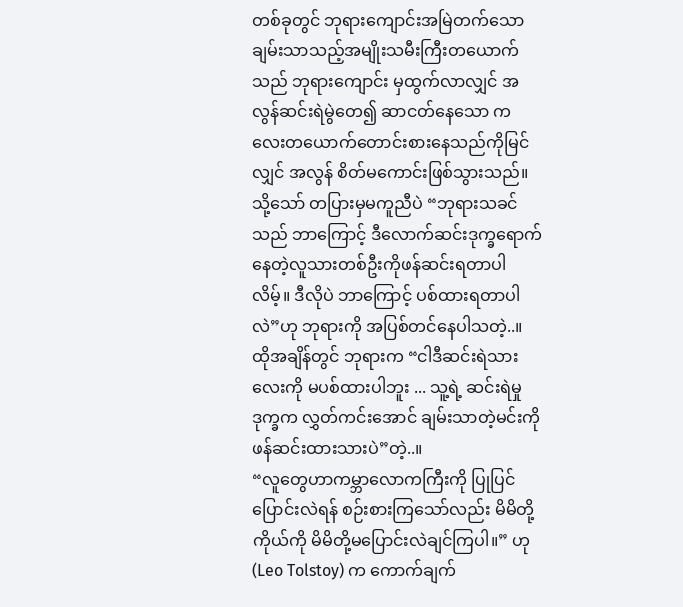တစ်ခုတွင် ဘုရားကျောင်းအမြဲတက်သော ချမ်းသာသည့်အမျိုးသမီးကြီးတယောက်သည် ဘုရားကျောင်း မှထွက်လာလျှင် အလွန်ဆင်းရဲမွဲတေ၍ ဆာငတ်နေသော ကလေးတယောက်တောင်းစားနေသည်ကိုမြင်လျှင် အလွန် စိတ်မကောင်းဖြစ်သွားသည်။ သို့သော် တပြားမှမကူညီပဲ “ဘုရားသခင်သည် ဘာကြောင့် ဒီလောက်ဆင်းဒုက္ခရောက်နေတဲ့လူသားတစ်ဦးကိုဖန်ဆင်းရတာပါလိမ့်။ ဒီလိုပဲ ဘာကြောင့် ပစ်ထားရတာပါလဲ”ဟု ဘုရားကို အပြစ်တင်နေပါသတဲ့..။ ထိုအချိန်တွင် ဘုရားက “ငါဒီဆင်းရဲသားလေးကို မပစ်ထားပါဘူး ... သူ့ရဲ့ ဆင်းရဲမှုဒုက္ခက လွှတ်ကင်းအောင် ချမ်းသာတဲ့မင်းကို ဖန်ဆင်းထားသားပဲ”တဲ့..။
“လူတွေဟာကမ္ဘာလောကကြီးကို ပြုပြင်ပြောင်းလဲရန် စဉ်းစားကြသော်လည်း မိမိတို့ကိုယ်ကို မိမိတို့မပြောင်းလဲချင်ကြပါ။” ဟု (Leo Tolstoy) က ကောက်ချက်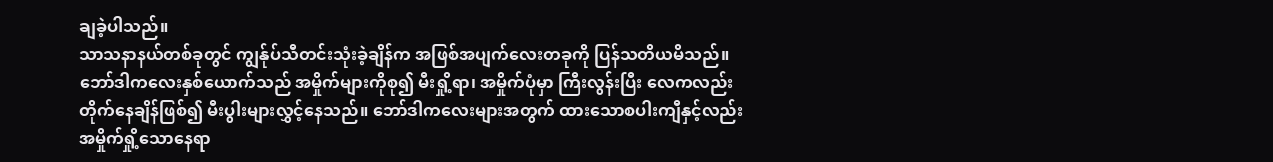ချခဲ့ပါသည်။
သာသနာနယ်တစ်ခုတွင် ကျွန်ုပ်သီတင်းသုံးခဲ့ချိန်က အဖြစ်အပျက်လေးတခုကို ပြန်သတိယမိသည်။
ဘော်ဒါကလေးနှစ်ယောက်သည် အမှိုက်များကိုစု၍ မီးရှို့ရာ၊ အမှိုက်ပုံမှာ ကြီးလွန်းပြီး လေကလည်းတိုက်နေချိန်ဖြစ်၍ မီးပွါးများလွှင့်နေသည်။ ဘော်ဒါကလေးများအတွက် ထားသောစပါးကျီနှင့်လည်း အမှိုက်ရှို့သောနေရာ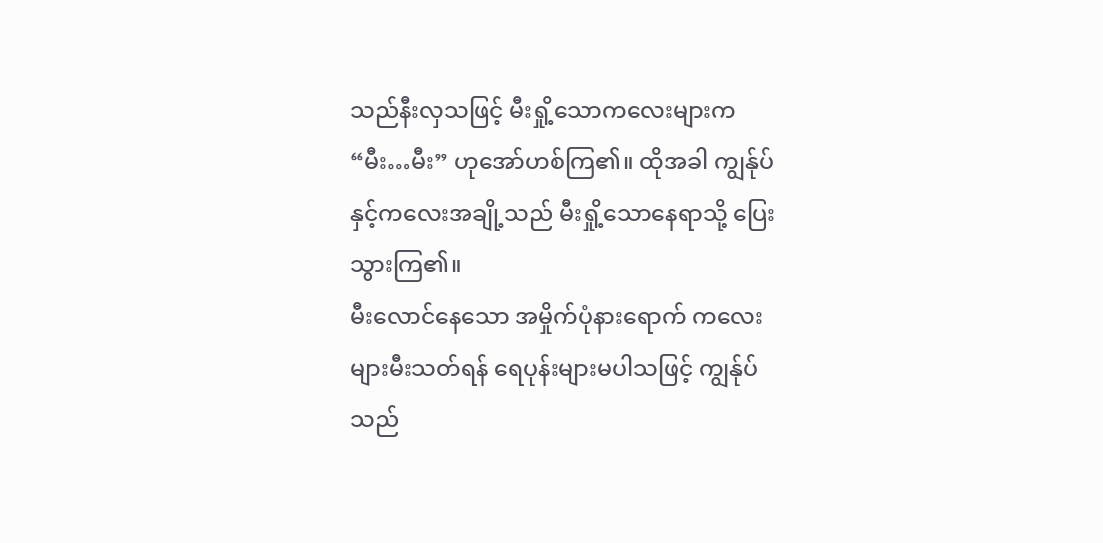သည်နီးလှသဖြင့် မီးရှို့သောကလေးများက “မီး…မီး” ဟုအော်ဟစ်ကြ၏။ ထိုအခါ ကျွန်ုပ်နှင့်ကလေးအချို့သည် မီးရှို့သောနေရာသို့ ပြေးသွားကြ၏။
မီးလောင်နေသော အမှိုက်ပုံနားရောက် ကလေးများမီးသတ်ရန် ရေပုန်းများမပါသဖြင့် ကျွန်ုပ်သည်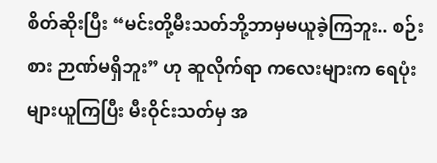စိတ်ဆိုးပြီး “မင်းတို့မီးသတ်ဘို့ဘာမှမယူခဲ့ကြဘူး.. စဉ်းစား ဉာဏ်မရှိဘူး” ဟု ဆူလိုက်ရာ ကလေးများက ရေပုံးများယူကြပြီး မီးဝိုင်းသတ်မှ အ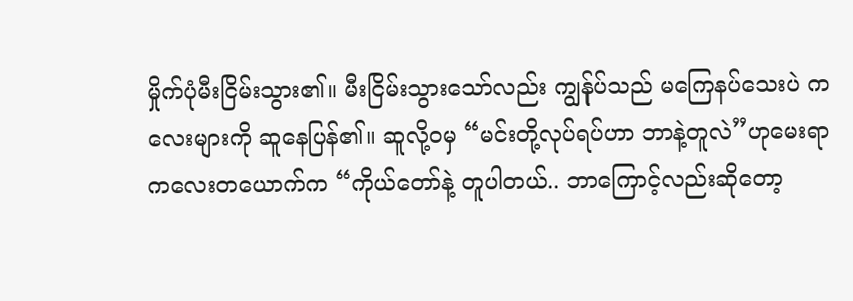မှိုက်ပုံမီးငြိမ်းသွား၏။ မီးငြိမ်းသွားသော်လည်း ကျွန်ုပ်သည် မကြေနပ်သေးပဲ ကလေးများကို ဆူနေပြန်၏။ ဆူလို့ဝမှ “မင်းတို့လုပ်ရပ်ဟာ ဘာနဲ့တူလဲ”ဟုမေးရာ ကလေးတယောက်က “ကိုယ်တော်နဲ့ တူပါတယ်.. ဘာကြောင့်လည်းဆိုတော့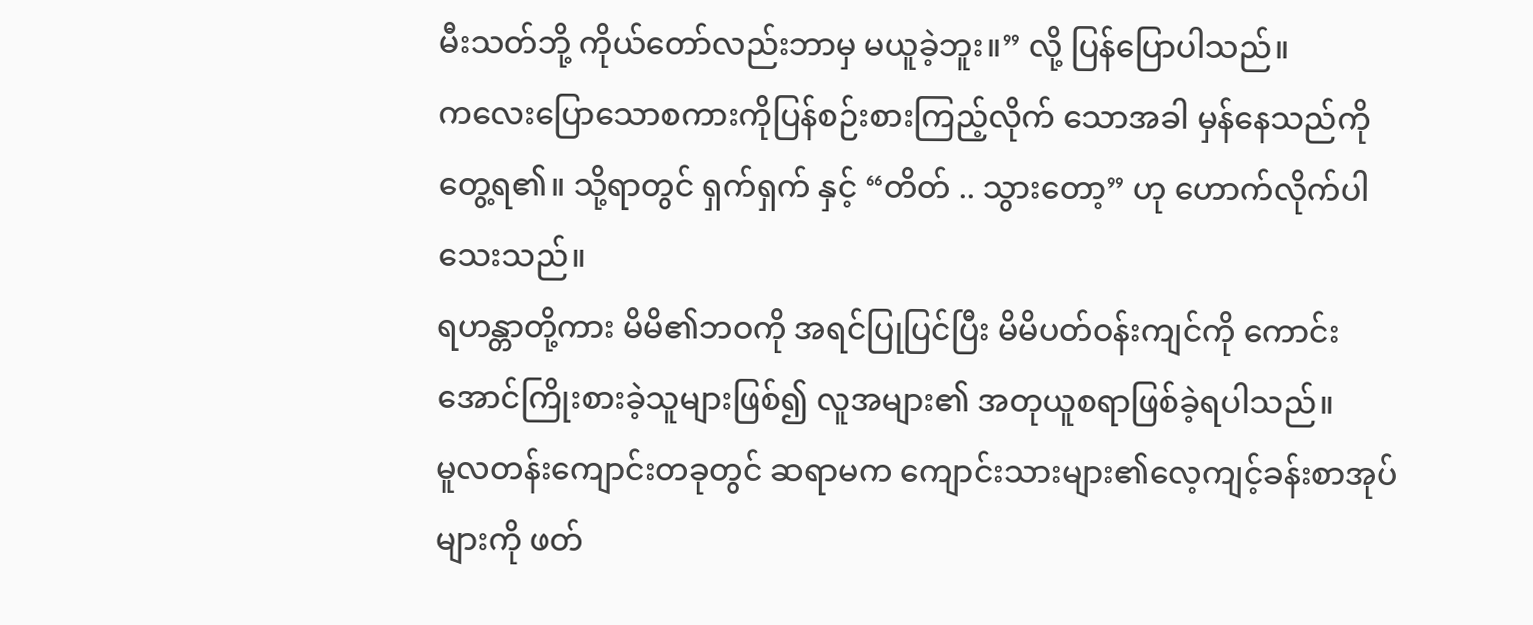မီးသတ်ဘို့ ကိုယ်တော်လည်းဘာမှ မယူခဲ့ဘူး။” လို့ ပြန်ပြောပါသည်။
ကလေးပြောသောစကားကိုပြန်စဉ်းစားကြည့်လိုက် သောအခါ မှန်နေသည်ကိုတွေ့ရ၏။ သို့ရာတွင် ရှက်ရှက် နှင့် “တိတ် .. သွားတော့” ဟု ဟောက်လိုက်ပါသေးသည်။
ရဟန္တာတို့ကား မိမိ၏ဘဝကို အရင်ပြုပြင်ပြီး မိမိပတ်ဝန်းကျင်ကို ကောင်းအောင်ကြိုးစားခဲ့သူများဖြစ်၍ လူအများ၏ အတုယူစရာဖြစ်ခဲ့ရပါသည်။
မူလတန်းကျောင်းတခုတွင် ဆရာမက ကျောင်းသားများ၏လေ့ကျင့်ခန်းစာအုပ်များကို ဖတ်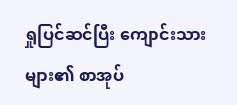ရှုပြင်ဆင်ပြီး ကျောင်းသားများ၏ စာအုပ်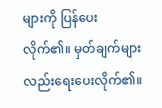များကို ပြန်ပေးလိုက်၏။ မှတ်ချက်များလည်းရေးပေးလိုက်၏။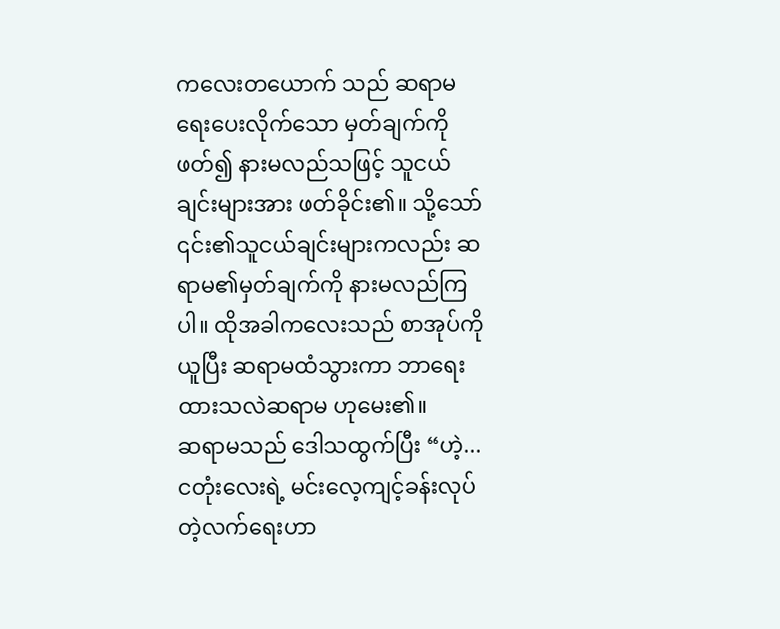ကလေးတယောက် သည် ဆရာမရေးပေးလိုက်သော မှတ်ချက်ကိုဖတ်၍ နားမလည်သဖြင့် သူငယ်ချင်းများအား ဖတ်ခိုင်း၏။ သို့သော် ၎င်း၏သူငယ်ချင်းများကလည်း ဆရာမ၏မှတ်ချက်ကို နားမလည်ကြပါ။ ထိုအခါကလေးသည် စာအုပ်ကို ယူပြီး ဆရာမထံသွားကာ ဘာရေးထားသလဲဆရာမ ဟုမေး၏။
ဆရာမသည် ဒေါသထွက်ပြီး “ဟဲ့... ငတုံးလေးရဲ့ မင်းလေ့ကျင့်ခန်းလုပ်တဲ့လက်ရေးဟာ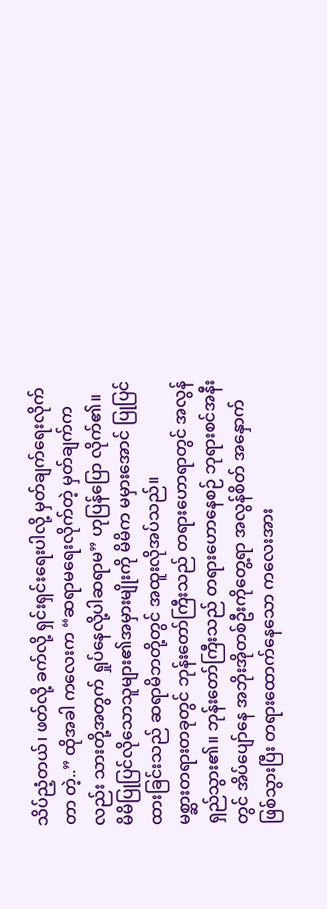သိပ်ညံ့တယ်၊ ဖတ်လို့ ခက်လို့ ရှင်းရှင်းရေးပါလို့ မှတ်ချက်ရေးလိုက်တာ တဲ့..” ထိုအခါ ကလေးက “ဆရာမရေးလိုက်တဲ့ မှတ်ချက်က လည်း သားတို့အတွက် ရှုပ်နေလို့ပါဆရာမ” ဟုပြန်ပြော လိုက်၏။
မိမိပြုပြင်လိုသောသူများ၏အမှားမျိုးကို မိမိက မမှားအောင် ပြုပြင်ထားခြင်းသည် ဆရာမိဘတို့တွင် အထူးလိုအပ်သည်။
မစ္ဆားတရားတခုတွင် ဘုန်းတော်ကြီးသည် တရားဟောရာတွင် အလွန်ရှည်သွား၏။ ဘုန်းတော်ကြီးသည် တရားဟောနေစဉ် ဘုရားစင်အနီးတွင် အိပ်ပျော်နေ အဘိုးအိုတစ်ဦးကိုတွေ့ရာ အလွန်စိတ် အနှောက် ဖြစ်သွားပြီး တရားထောက်နေသော ကလေးအား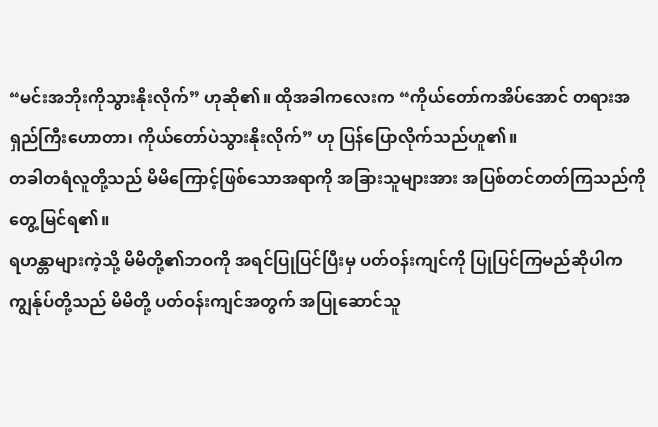“မင်းအဘိုးကိုသွားနိုးလိုက်” ဟုဆို၏။ ထိုအခါကလေးက “ကိုယ်တော်ကအိပ်အောင် တရားအရှည်ကြီးဟောတာ၊ ကိုယ်တော်ပဲသွားနိုးလိုက်” ဟု ပြန်ပြောလိုက်သည်ဟူ၏။
တခါတရံလူတို့သည် မိမိကြောင့်ဖြစ်သောအရာကို အခြားသူများအား အပြစ်တင်တတ်ကြသည်ကို တွေ့မြင်ရ၏။
ရဟန္တာများကဲ့သို့ မိမိတို့၏ဘဝကို အရင်ပြုပြင်ပြီးမှ ပတ်ဝန်းကျင်ကို ပြုပြင်ကြမည်ဆိုပါက ကျွန်ုပ်တို့သည် မိမိတို့ ပတ်ဝန်းကျင်အတွက် အပြုဆောင်သူ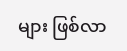များ ဖြစ်လာ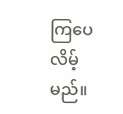ကြပေလိမ့်မည်။